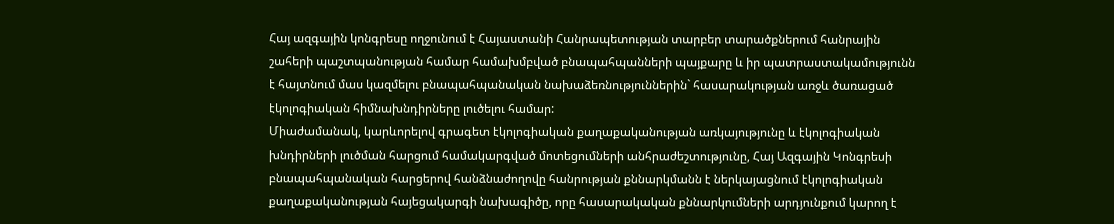Հայ ազգային կոնգրեսը ողջունում է Հայաստանի Հանրապետության տարբեր տարածքներում հանրային շահերի պաշտպանության համար համախմբված բնապահպանների պայքարը և իր պատրաստակամությունն է հայտնում մաս կազմելու բնապահպանական նախաձեռնություններին` հասարակության առջև ծառացած էկոլոգիական հիմնախնդիրները լուծելու համար:
Միաժամանակ, կարևորելով գրագետ էկոլոգիական քաղաքականության առկայությունը և էկոլոգիական խնդիրների լուծման հարցում համակարգված մոտեցումների անհրաժեշտությունը, Հայ Ազգային Կոնգրեսի բնապահպանական հարցերով հանձնաժողովը հանրության քննարկմանն է ներկայացնում էկոլոգիական քաղաքականության հայեցակարգի նախագիծը, որը հասարակական քննարկումների արդյունքում կարող է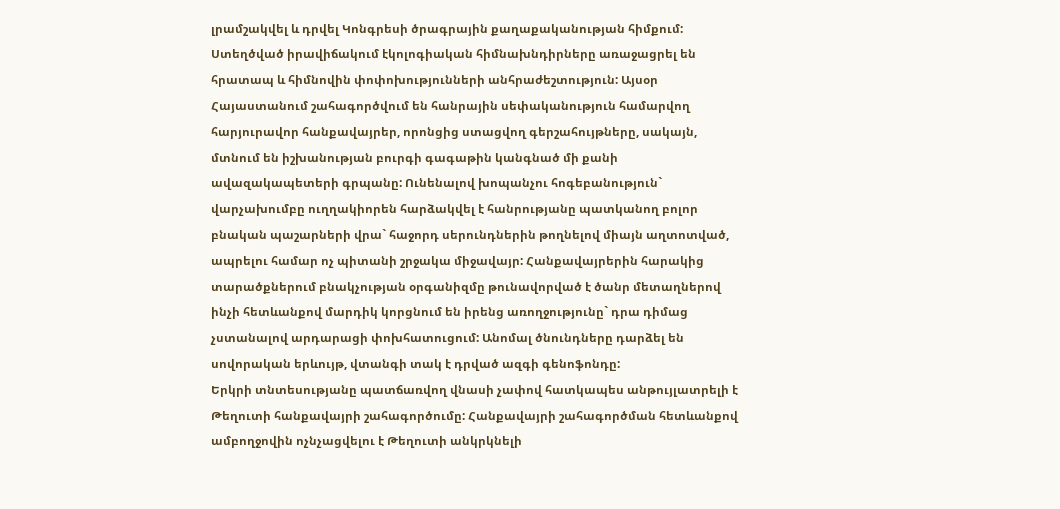լրամշակվել և դրվել Կոնգրեսի ծրագրային քաղաքականության հիմքում:
Ստեղծված իրավիճակում էկոլոգիական հիմնախնդիրները առաջացրել են հրատապ և հիմնովին փոփոխությունների անհրաժեշտություն: Այսօր Հայաստանում շահագործվում են հանրային սեփականություն համարվող հարյուրավոր հանքավայրեր, որոնցից ստացվող գերշահույթները, սակայն, մտնում են իշխանության բուրգի գագաթին կանգնած մի քանի ավազակապետերի գրպանը: Ունենալով խոպանչու հոգեբանություն` վարչախումբը ուղղակիորեն հարձակվել է հանրությանը պատկանող բոլոր բնական պաշարների վրա` հաջորդ սերունդներին թողնելով միայն աղտոտված, ապրելու համար ոչ պիտանի շրջակա միջավայր: Հանքավայրերին հարակից տարածքներում բնակչության օրգանիզմը թունավորված է ծանր մետաղներով ինչի հետևանքով մարդիկ կորցնում են իրենց առողջությունը` դրա դիմաց չստանալով արդարացի փոխհատուցում: Անոմալ ծնունդները դարձել են սովորական երևույթ, վտանգի տակ է դրված ազգի գենոֆոնդը:
Երկրի տնտեսությանը պատճառվող վնասի չափով հատկապես անթույլատրելի է Թեղուտի հանքավայրի շահագործումը: Հանքավայրի շահագործման հետևանքով ամբողջովին ոչնչացվելու է Թեղուտի անկրկնելի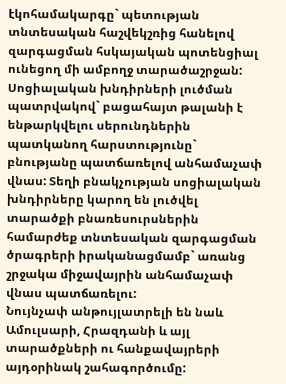էկոհամակարգը` պետության տնտեսական հաշվեկշռից հանելով զարգացման հսկայական պոտենցիալ ունեցող մի ամբողջ տարածաշրջան: Սոցիալական խնդիրների լուծման պատրվակով` բացահայտ թալանի է ենթարկվելու սերունդներին պատկանող հարստությունը` բնությանը պատճառելով անհամաչափ վնաս: Տեղի բնակչության սոցիալական խնդիրները կարող են լուծվել տարածքի բնառեսուրսներին համարժեք տնտեսական զարգացման ծրագրերի իրականացմամբ` առանց շրջակա միջավայրին անհամաչափ վնաս պատճառելու:
Նույնչափ անթույլատրելի են նաև Ամուլսարի, Հրազդանի և այլ տարածքների ու հանքավայրերի այդօրինակ շահագործումը: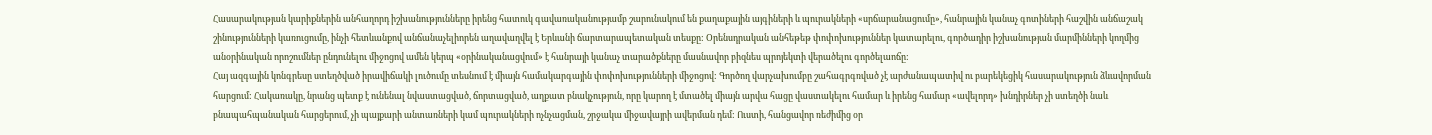Հասարակության կարիքներին անհաղորդ իշխանությունները իրենց հատուկ գավառականությամբ շարունակում են քաղաքային այգիների և պուրակների «սրճարանացումը», հանրային կանաչ գոտիների հաշվին անճաշակ շինությունների կառուցումը, ինչի հետևանքով անճանաչելիորեն աղավաղվել է Երևանի ճարտարապետական տեսքը: Օրենսդրական անհեթեթ փոփոխություններ կատարելու, գործադիր իշխանության մարմինների կողմից անօրինական որոշումներ ընդունելու միջոցով ամեն կերպ «օրինականացվում» է հանրայի կանաչ տարածքները մասնավոր բիզնես պրոյեկտի վերածելու գործելաոճը:
Հայ ազգային կոնգրեսը ստեղծված իրավիճակի լուծումը տեսնում է միայն համակարգային փոփոխությունների միջոցով: Գործող վարչախումբը շահագրգռված չէ արժանապատիվ ու բարեկեցիկ հասարակություն ձևավորման հարցում: Հակառակը, նրանց պետք է ունենալ նվաստացված, ճորտացված, աղքատ բնակչություն, որը կարող է մտածել միայն արվա հացը վաստակելու համար և իրենց համար «ավելորդ» խնդիրներ չի ստեղծի նաև բնապահպանական հարցերում, չի պայքարի անտառների կամ պուրակների ոչնչացման, շրջակա միջավայրի ավերման դեմ: Ուստի, հանցավոր ռեժիմից օր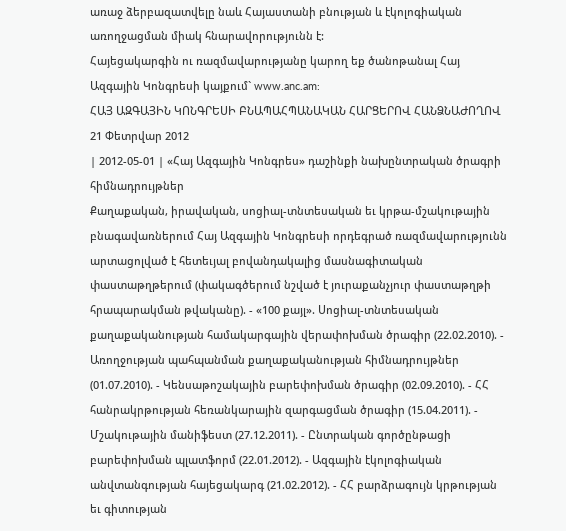առաջ ձերբազատվելը նաև Հայաստանի բնության և էկոլոգիական առողջացման միակ հնարավորությունն է:
Հայեցակարգին ու ռազմավարությանը կարող եք ծանոթանալ Հայ Ազգային Կոնգրեսի կայքում` www.anc.am:
ՀԱՅ ԱԶԳԱՅԻՆ ԿՈՆԳՐԵՍԻ ԲՆԱՊԱՀՊԱՆԱԿԱՆ ՀԱՐՑԵՐՈՎ ՀԱՆՁՆԱԺՈՂՈՎ
21 Փետրվար 2012
| 2012-05-01 | «Հայ Ազգային Կոնգրես» դաշինքի նախընտրական ծրագրի հիմնադրույթներ
Քաղաքական, իրավական, սոցիալ-տնտեսական եւ կրթա-մշակութային բնագավառներում Հայ Ազգային Կոնգրեսի որդեգրած ռազմավարությունն արտացոլված է հետեւյալ բովանդակալից մասնագիտական փաստաթղթերում (փակագծերում նշված է յուրաքանչյուր փաստաթղթի հրապարակման թվականը). - «100 քայլ». Սոցիալ-տնտեսական քաղաքականության համակարգային վերափոխման ծրագիր (22.02.2010). - Առողջության պահպանման քաղաքականության հիմնադրույթներ (01.07.2010). - Կենսաթոշակային բարեփոխման ծրագիր (02.09.2010). - ՀՀ հանրակրթության հեռանկարային զարգացման ծրագիր (15.04.2011). - Մշակութային մանիֆեստ (27.12.2011). - Ընտրական գործընթացի բարեփոխման պլատֆորմ (22.01.2012). - Ազգային էկոլոգիական անվտանգության հայեցակարգ (21.02.2012). - ՀՀ բարձրագույն կրթության եւ գիտության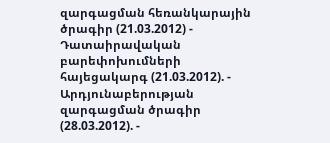զարգացման հեռանկարային ծրագիր (21.03.2012) - Դատաիրավական բարեփոխումների հայեցակարգ (21.03.2012). - Արդյունաբերության զարգացման ծրագիր (28.03.2012). -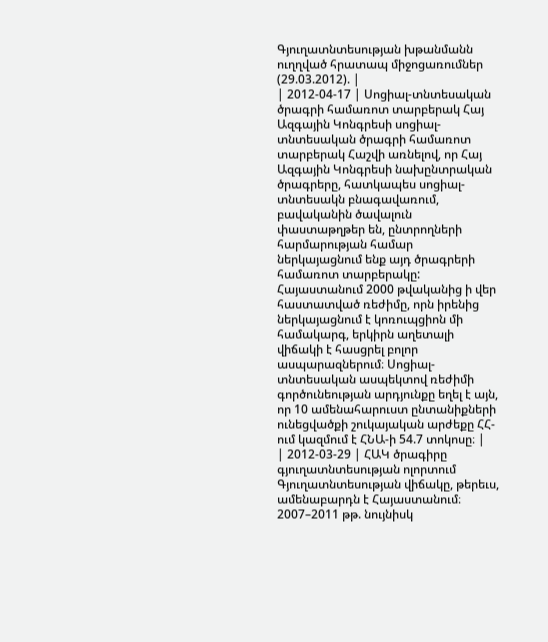Գյուղատնտեսության խթանմանն ուղղված հրատապ միջոցառումներ (29.03.2012). |
| 2012-04-17 | Սոցիալ-տնտեսական ծրագրի համառոտ տարբերակ Հայ Ազգային Կոնգրեսի սոցիալ-տնտեսական ծրագրի համառոտ տարբերակ Հաշվի առնելով, որ Հայ Ազգային Կոնգրեսի նախընտրական ծրագրերը, հատկապես սոցիալ-տնտեսակն բնագավառում, բավականին ծավալուն փաստաթղթեր են, ընտրողների հարմարության համար ներկայացնում ենք այդ ծրագրերի համառոտ տարբերակը: Հայաստանում 2000 թվականից ի վեր հաստատված ռեժիմը, որն իրենից ներկայացնում է կոռուպցիոն մի համակարգ, երկիրն աղետալի վիճակի է հասցրել բոլոր ասպարազներում։ Սոցիալ-տնտեսական ասպեկտով ռեժիմի գործունեության արդյունքը եղել է այն, որ 10 ամենահարուստ ընտանիքների ունեցվածքի շուկայական արժեքը ՀՀ-ում կազմում է ՀՆԱ-ի 54.7 տոկոսը։ |
| 2012-03-29 | ՀԱԿ ծրագիրը գյուղատնտեսության ոլորտում
Գյուղատնտեսության վիճակը, թերեւս, ամենաբարդն է Հայաստանում։ 2007–2011 թթ. նույնիսկ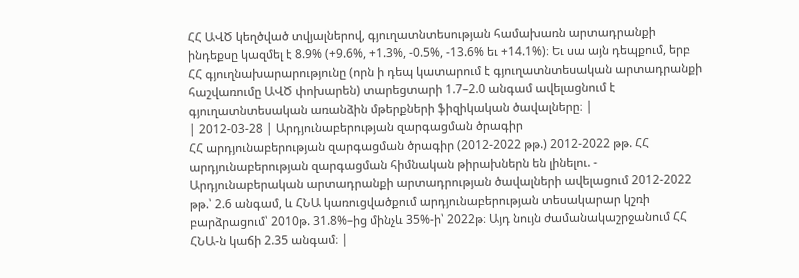ՀՀ ԱՎԾ կեղծված տվյալներով, գյուղատնտեսության համախառն արտադրանքի ինդեքսը կազմել է 8.9% (+9.6%, +1.3%, -0.5%, -13.6% եւ +14.1%)։ Եւ սա այն դեպքում, երբ ՀՀ գյուղնախարարությունը (որն ի դեպ կատարում է գյուղատնտեսական արտադրանքի հաշվառումը ԱՎԾ փոխարեն) տարեցտարի 1.7–2.0 անգամ ավելացնում է գյուղատնտեսական առանձին մթերքների ֆիզիկական ծավալները։ |
| 2012-03-28 | Արդյունաբերության զարգացման ծրագիր
ՀՀ արդյունաբերության զարգացման ծրագիր (2012-2022 թթ.) 2012-2022 թթ. ՀՀ արդյունաբերության զարգացման հիմնական թիրախներն են լինելու. - Արդյունաբերական արտադրանքի արտադրության ծավալների ավելացում 2012-2022 թթ.՝ 2.6 անգամ, և ՀՆԱ կառուցվածքում արդյունաբերության տեսակարար կշռի բարձրացում՝ 2010թ. 31.8%–ից մինչև 35%-ի՝ 2022թ։ Այդ նույն ժամանակաշրջանում ՀՀ ՀՆԱ-ն կաճի 2.35 անգամ։ |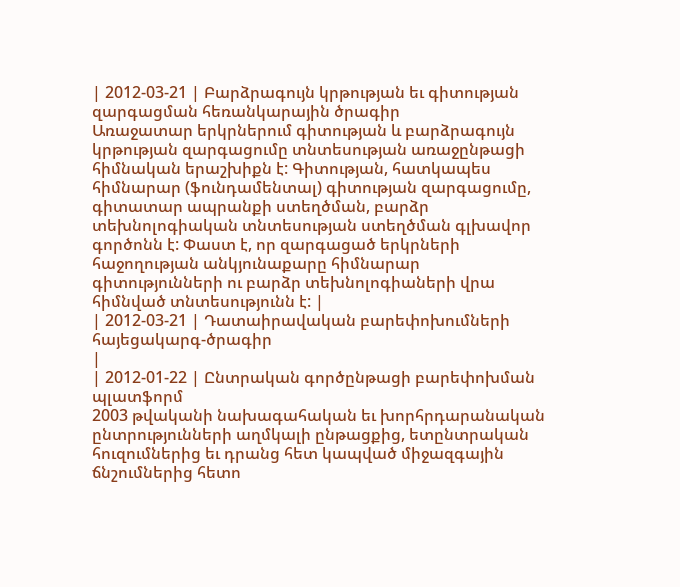| 2012-03-21 | Բարձրագույն կրթության եւ գիտության զարգացման հեռանկարային ծրագիր
Առաջատար երկրներում գիտության և բարձրագույն կրթության զարգացումը տնտեսության առաջընթացի հիմնական երաշխիքն է: Գիտության, հատկապես հիմնարար (ֆունդամենտալ) գիտության զարգացումը, գիտատար ապրանքի ստեղծման, բարձր տեխնոլոգիական տնտեսության ստեղծման գլխավոր գործոնն է: Փաստ է, որ զարգացած երկրների հաջողության անկյունաքարը հիմնարար գիտությունների ու բարձր տեխնոլոգիաների վրա հիմնված տնտեսությունն է: |
| 2012-03-21 | Դատաիրավական բարեփոխումների հայեցակարգ-ծրագիր
|
| 2012-01-22 | Ընտրական գործընթացի բարեփոխման պլատֆորմ
2003 թվականի նախագահական եւ խորհրդարանական ընտրությունների աղմկալի ընթացքից, ետընտրական հուզումներից եւ դրանց հետ կապված միջազգային ճնշումներից հետո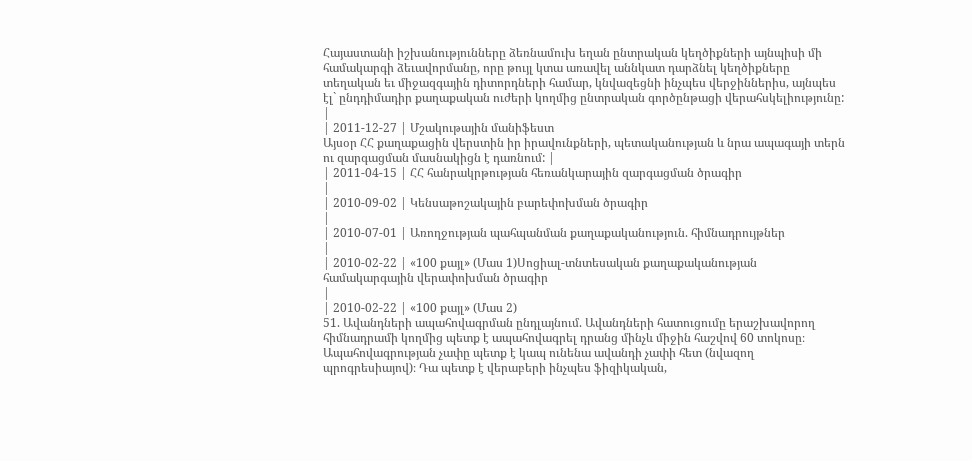Հայաստանի իշխանությունները ձեռնամուխ եղան ընտրական կեղծիքների այնպիսի մի համակարգի ձեւավորմանը, որը թույլ կտա առավել աննկատ դարձնել կեղծիքները տեղական եւ միջազգային դիտորդների համար, կնվազեցնի ինչպես վերջիններիս, այնպես էլ` ընդդիմադիր քաղաքական ուժերի կողմից ընտրական գործընթացի վերահսկելիությունը: |
| 2011-12-27 | Մշակութային մանիֆեստ
Այսօր ՀՀ քաղաքացին վերստին իր իրավունքների, պետականության և նրա ապագայի տերն ու զարգացման մասնակիցն է դառնում: |
| 2011-04-15 | ՀՀ հանրակրթության հեռանկարային զարգացման ծրագիր
|
| 2010-09-02 | Կենսաթոշակային բարեփոխման ծրագիր
|
| 2010-07-01 | Առողջության պահպանման քաղաքականություն. հիմնադրույթներ
|
| 2010-02-22 | «100 քայլ» (Մաս 1)Սոցիալ-տնտեսական քաղաքականության համակարգային վերափոխման ծրագիր
|
| 2010-02-22 | «100 քայլ» (Մաս 2)
51. Ավանդների ապահովագրման ընդլայնում. Ավանդների հատուցումը երաշխավորող հիմնադրամի կողմից պետք է ապահովագրել դրանց մինչև միջին հաշվով 60 տոկոսը։ Ապահովագրության չափը պետք է կապ ունենա ավանդի չափի հետ (նվազող պրոգրեսիայով)։ Դա պետք է վերաբերի ինչպես ֆիզիկական,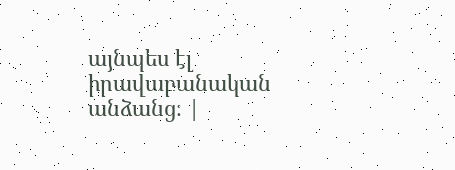այնպես էլ իրավաբանական անձանց։ |